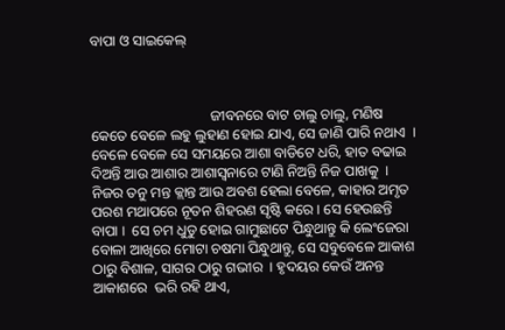ବାପା ଓ ସାଇକେଲ୍



                                 ଜୀବନରେ ବାଟ ଚାଲୁ ଚାଲୁ, ମଣିଷ କେତେ ବେଳେ ଲହୁ ଲୁହାଣ ହୋଇ ଯାଏ, ସେ ଜାଣି ପାରି ନଥାଏ  ।  ବେଳେ ବେଳେ ସେ ସମୟରେ ଆଶା ବାଡିଟେ ଧରି, ହାତ ବଢାଇ ଦିଅନ୍ତି ଆଉ ଆଶାର ଆଶାସ୍ବନାରେ ଟାଣି ନିଅନ୍ତି ନିଜ ପାଖକୁ  । ନିଜର ତନୁ ମନ୍ତ କ୍ଲାନ୍ତ ଆଉ ଅବଶ ହେଲା ବେଳେ, କାହାର ଅମୃତ  ପରଶ ମଥାପରେ ନୂତନ ଶିହରଣ ସୃଷ୍ଟି କରେ । ସେ ହେଉଛନ୍ତି ବାପା ।  ସେ ଚମ ଧୁଡୁ ହୋଇ ଗାମୁଛାଟେ ପିନ୍ଧୁଥାନ୍ତୁ କି ଲେଂଜେରା ବୋଳା ଆଖିରେ ମୋଟା ଚଷମା ପିନ୍ଧୁଥାନ୍ତୁ, ସେ ସବୁବେଳେ ଆକାଶ ଠାରୁ ବିଶାଳ, ସାଗର ଠାରୁ ଗଭୀର  । ହୃଦୟର କେଉଁ ଅନନ୍ତ ଆକାଶରେ  ଭରି ରହି ଥାଏ,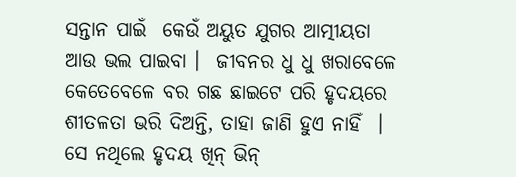ସନ୍ତାନ ପାଇଁ  କେଉଁ ଅୟୁତ ଯୁଗର ଆତ୍ମୀୟତା ଆଉ ଭଲ ପାଇବା ।  ଜୀବନର ଧୁ ଧୁ ଖରାବେଳେ କେତେବେଳେ ବର ଗଛ ଛାଇଟେ ପରି ହୃଦୟରେ ଶୀତଳତା ଭରି ଦିଅନ୍ତି, ତାହା ଜାଣି ହୁଏ ନାହିଁ  । ସେ ନଥିଲେ ହୃଦୟ ଖିନ୍ ଭିନ୍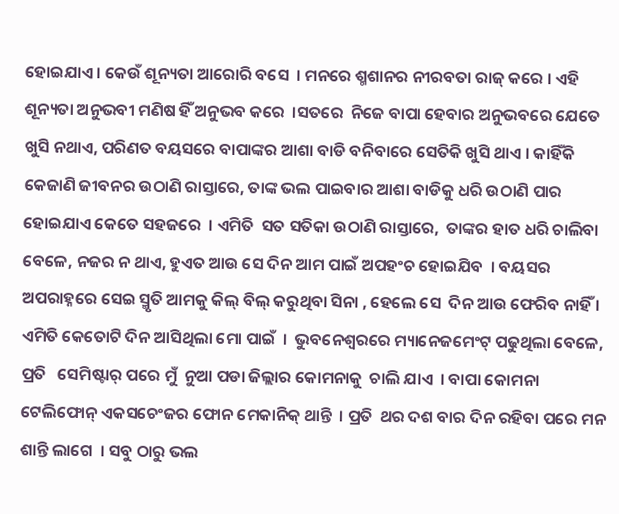ହୋଇଯାଏ । କେଉଁ ଶୂନ୍ୟତା ଆରୋରି ବସେ  । ମନରେ ଶ୍ମଶାନର ନୀରବତା ରାଜ୍ କରେ । ଏହି ଶୂନ୍ୟତା ଅନୁଭବୀ ମଣିଷ ହିଁ ଅନୁଭବ କରେ  ।ସତରେ  ନିଜେ ବାପା ହେବାର ଅନୁଭବରେ ଯେତେ ଖୁସି ନଥାଏ, ପରିଣତ ବୟସରେ ବାପାଙ୍କର ଆଶା ବାଡି ବନିବାରେ ସେତିକି ଖୁସି ଥାଏ । କାହିଁକି କେଜାଣି ଜୀବନର ଉଠାଣି ରାସ୍ତାରେ, ତାଙ୍କ ଭଲ ପାଇବାର ଆଶା ବାଡିକୁ ଧରି ଉଠାଣି ପାର ହୋଇଯାଏ କେତେ ସହଜରେ  । ଏମିତି  ସତ ସତିକା ଉଠାଣି ରାସ୍ତାରେ,  ତାଙ୍କର ହାତ ଧରି ଚାଲିବା ବେଳେ, ନଜର ନ ଥାଏ, ହୁଏତ ଆଉ ସେ ଦିନ ଆମ ପାଇଁ ଅପହଂଚ ହୋଇଯିବ  । ବୟସର ଅପରାହ୍ନରେ ସେଇ ସ୍ମୃତି ଆମକୁ କିଲ୍ ବିଲ୍ କରୁଥିବା ସିନା , ହେଲେ ସେ  ଦିନ ଆଉ ଫେରିବ ନାହିଁ ।
ଏମିତି କେତୋଟି ଦିନ ଆସିଥିଲା ମୋ ପାଇଁ  ।  ଭୁବନେଶ୍ୱରରେ ମ୍ୟାନେଜମେଂଟ୍ ପଢୁଥିଲା ବେଳେ, ପ୍ରତି   ସେମିଷ୍ଟାର୍ ପରେ ମୁଁ  ନୁଆ ପଡା ଜିଲ୍ଲାର କୋମନାକୁ  ଚାଲି ଯାଏ  । ବାପା କୋମନା ଟେଲିଫୋନ୍ ଏକସଚେଂଜର ଫୋନ ମେକାନିକ୍ ଥାନ୍ତି  । ପ୍ରତି  ଥର ଦଶ ବାର ଦିନ ରହିବା ପରେ ମନ ଶାନ୍ତି ଲାଗେ  । ସବୁ ଠାରୁ ଭଲ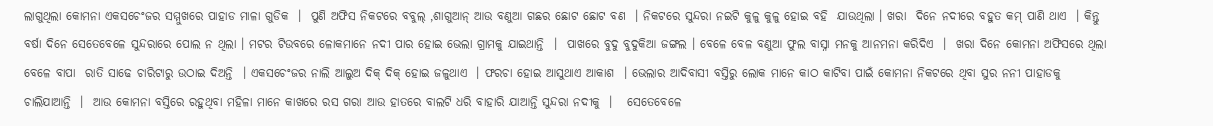ଲାଗୁଥିଲା କୋମନା ଏକସଚେଂଜର ସମ୍ମୁଖରେ ପାହାଡ ମାଳା ଗୁଡିକ  ।  ପୁଣି ଅଫିସ ନିକଟରେ ବବୁଲ୍ ,ଶାଗୁଆନ୍ ଆଉ ବଣୁଆ ଗଛର ଛୋଟ ଛୋଟ ବଣ  । ନିକଟରେ ସୁନ୍ଦରା ନଇଟି କୁଳୁ କୁଳୁ ହୋଇ ବହି  ଯାଉଥିଲା । ଖରା  ଦିନେ ନଦୀରେ ବହୁତ କମ୍ ପାଣି ଥାଏ  । କିନ୍ତୁ ବର୍ଷା ଦିନେ ସେତେବେଳେ ସୁନ୍ଦରାରେ ପୋଲ ନ ଥିଲା । ମଟର ଟିଉବରେ ଳୋକମାନେ ନଦୀ ପାର ହୋଇ ଭେଲା ଗ୍ରାମକୁ ଯାଇଥାନ୍ତି  ।  ପାଖରେ ବୁଦୁ ବୁଦୁକିଆ ଜଙ୍ଗଲ । ବେଳେ ବେଳ ବଣୁଆ ଫୁଲ ବାସ୍ନା ମନକୁ ଆନମନା କରିଦିଏ  ।  ଖରା ଦିନେ କୋମନା ଅଫିସରେ ଥିଲା ବେଳେ ବାପା  ରାତି ସାଢେ ଚାରିଟାରୁ ଉଠାଇ ଦିଅନ୍ତି  । ଏକସଚେଂଜର ନାଲି ଆଲୁଅ ଦିକ୍ ଦିକ୍ ହୋଇ ଜଳୁଥାଏ  । ଫରଚା ହୋଇ ଆସୁଥାଏ ଆକାଶ  । ଭେଲାର ଆଦିବାସୀ ବସ୍ତିରୁ ଲୋକ ମାନେ କାଠ କାଟିବା ପାଇଁ କୋମନା ନିକଟରେ ଥିବା ସୁର ନନୀ ପାହାଡକୁ ଚାଲିଯାଆନ୍ତି  ।  ଆଉ କୋମନା ବସ୍ତିରେ ରହୁଥିବା ମହିଳା ମାନେ କାଖରେ ରସ ଗରା ଆଉ ହାତରେ ବାଲଟି ଧରି ବାହାରି ଯାଆନ୍ତି ସୁନ୍ଦରା ନଦୀକୁ  ।   ସେତେବେଳେ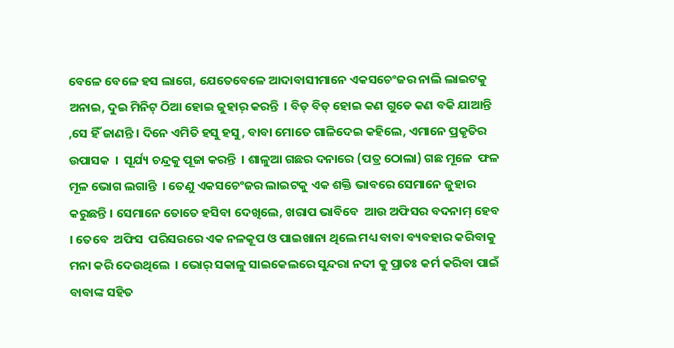ବେଳେ ବେଳେ ହସ ଲାଗେ, ଯେତେବେଳେ ଆଦାବାସୀମାନେ ଏକସଚେଂଜର ନାଲି ଲାଇଟକୁ ଅନାଇ, ଦୁଇ ମିନିଟ୍ ଠିଆ ହୋଇ ଜୁହାର୍ କରନ୍ତି  । ବିଡ୍ ବିଡ୍ ହୋଇ କଣ ଗୁଡେ କଣ ବକି ଯାଆନ୍ତି ,ସେ ହିଁ ଜାଣନ୍ତି । ଦିନେ ଏମିତି ହସୁ ହସୁ, ବାବା ମୋତେ ଗାଳିଦେଇ କହିଲେ, ଏମାନେ ପ୍ରକୃତିର ଉପାସକ  ।  ସୂର୍ଯ୍ୟ ଚନ୍ଦ୍ରକୁ ପୂଜା କରନ୍ତି  । ଶାଳୁଆ ଗଛର ଦନାରେ (ପତ୍ର ଠୋଲା) ଗଛ ମୂଳେ  ଫଳ ମୂଳ ଭୋଗ ଲଗାନ୍ତି  । ତେଣୁ ଏକସଚେଂଜର ଲାଇଟକୁ ଏକ ଶକ୍ତି ଭାବରେ ସେମାନେ ଜୁହାର କରୁଛନ୍ତି । ସେମାନେ ତୋତେ ହସିବା ଦେଖିଲେ, ଖରାପ ଭାବିବେ  ଆଉ ଅଫିସର ବଦନାମ୍ ହେବ । ତେବେ  ଅଫିସ  ପରିସରରେ ଏକ ନଳକୂପ ଓ ପାଇଖାନା ଥିଲେ ମଧ୍ୟ ବାବା ବ୍ୟବହାର କରିବାକୁ ମନା କରି ଦେଉଥିଲେ  । ଭୋର୍ ସକାଳୁ ସାଇକେଲରେ ସୁନ୍ଦରା ନଦୀ କୁ ପ୍ରାତଃ କର୍ମ କରିବା ପାଇଁ ବାବାଙ୍କ ସହିତ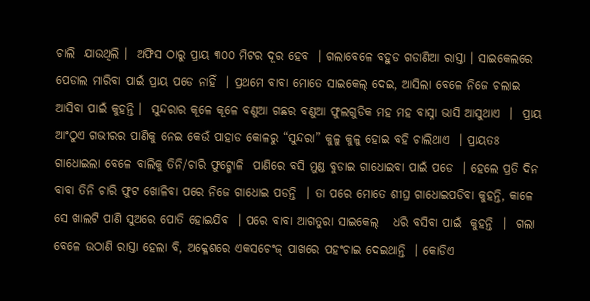ଚାଲି  ଯାଉଥିଲି ।  ଅଫିସ ଠାରୁ ପ୍ରାୟ ୩୦୦ ମିଟର ଦୂର ହେବ  । ଗଲାବେଳେ ବହୁଡ ଗଡାଣିଆ ରାସ୍ତା । ସାଇକେଲରେ ପେଡାଲ ମାରିବା ପାଇଁ ପ୍ରାୟ ପଡେ ନାହିଁ  । ପ୍ରଥମେ ବାବା ମୋତେ ସାଇକେଲ୍ ଦେଇ, ଆସିଲା ବେଳେ ନିଜେ ଚଲାଇ ଆସିବା ପାଇଁ କୁହନ୍ତି ।  ସୁନ୍ଦରାର କୂଳେ କୂଳେ ବଣୁଆ ଗଛର ବଣୁଆ ଫୁଲଗୁଡିକ ମହ ମହ ବାସ୍ନା ଭାସି ଆସୁଥାଏ  ।  ପ୍ରାୟ ଆଂଠୁଏ ଗଭୀରର ପାଣିକୁ ନେଇ କେଉଁ ପାହାଡ କୋଳରୁ “ସୁନ୍ଦରା” କୁଳୁ କୁଳୁ ହୋଇ ବହି ଚାଲିଥାଏ  । ପ୍ରାୟତଃ ଗାଧୋଇଲା ବେଳେ ବାଲିକୁ ତିନି/ଚାରି ଫୁଟ୍ଖୋଳି  ପାଣିରେ ବସି ମୁଣ୍ଡ ବୁଡାଇ ଗାଧୋଇବା ପାଇଁ ପଡେ  । ହେଲେ ପ୍ରତି ଦିନ ବାବା ତିନି ଚାରି ଫୁଟ ଖୋଳିବା ପରେ ନିଜେ ଗାଧୋଇ ପଡନ୍ତି  । ତା ପରେ ମୋତେ ଶୀଘ୍ର ଗାଧୋଇପଡିବା କୁହନ୍ତି, କାଳେ ସେ ଖାଲଟି ପାଣି ସୁଅରେ ପୋତି ହୋଇଯିବ  । ପରେ ବାବା ଆଗତୁରା ସାଇକେଲ୍   ଧରି ବସିବା ପାଇଁ  କୁହନ୍ତି  ।  ଗଲା ବେଳେ ଉଠାଣି ରାସ୍ତା ହେଲା ବି, ଅକ୍ଳେଶରେ ଏକସଚେଂଜ୍ ପାଖରେ ପହଂଚାଇ ଦେଇଥାନ୍ତି  । କୋଡିଏ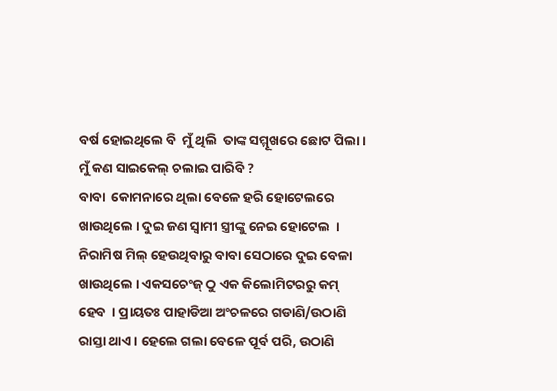ବର୍ଷ ହୋଇଥିଲେ ବି  ମୁଁ ଥିଲି  ତାଙ୍କ ସମ୍ମୂଖରେ ଛୋଟ ପିଲା । ମୁଁ କଣ ସାଇକେଲ୍ ଚଲାଇ ପାରିବି ?
ବାବା  କୋମନାରେ ଥିଲା ବେଳେ ହରି ହୋଟେଲରେ ଖାଉଥିଲେ । ଦୁଇ ଜଣ ସ୍ବାମୀ ସ୍ତ୍ରୀଙ୍କୁ ନେଇ ହୋଟେଲ  । ନିରାମିଷ ମିଲ୍ ହେଉଥିବାରୁ ବାବା ସେଠାରେ ଦୁଇ ବେଳା ଖାଉଥିଲେ । ଏକସଚେଂଜ୍ ଠୁ ଏକ କିଲୋମିଟରରୁ କମ୍ ହେବ  । ପ୍ରାୟତଃ ପାହାଡିଆ ଅଂଚଳରେ ଗଡାଣି/ଉଠାଣି ରାସ୍ତା ଥାଏ । ହେଲେ ଗଲା ବେଳେ ପୂର୍ବ ପରି, ଉଠାଣି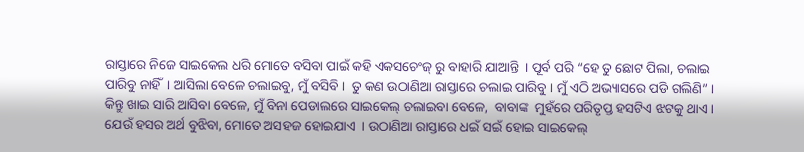ରାସ୍ତାରେ ନିଜେ ସାଇକେଲ ଧରି ମୋତେ ବସିବା ପାଇଁ କହି ଏକସଚେଂଜ୍ ରୁ ବାହାରି ଯାଆନ୍ତି  । ପୂର୍ବ ପରି “ହେ ତୁ ଛୋଟ ପିଲା, ଚଲାଇ ପାରିବୁ ନାହିଁ  । ଆସିଲା ବେଳେ ଚଲାଇବୁ, ମୁଁ ବସିବି ।  ତୁ କଣ ଉଠାଣିଆ ରାସ୍ତାରେ ଚଲାଇ ପାରିବୁ । ମୁଁ ଏଠି ଅଭ୍ୟାସରେ ପଡି ଗଲିଣି” । କିନ୍ତୁ ଖାଇ ସାରି ଆସିବା ବେଳେ, ମୁଁ ବିନା ପେଡାଲରେ ସାଇକେଲ୍ ଚଲାଇବା ବେଳେ,  ବାବାଙ୍କ  ମୁହଁରେ ପରିତୃପ୍ତ ହସଟିଏ ଝଟକୁ ଥାଏ । ଯେଉଁ ହସର ଅର୍ଥ ବୁଝିବା, ମୋତେ ଅସହଜ ହୋଇଯାଏ  । ଉଠାଣିଆ ରାସ୍ତାରେ ଧଇଁ ସଇଁ ହୋଇ ସାଇକେଲ୍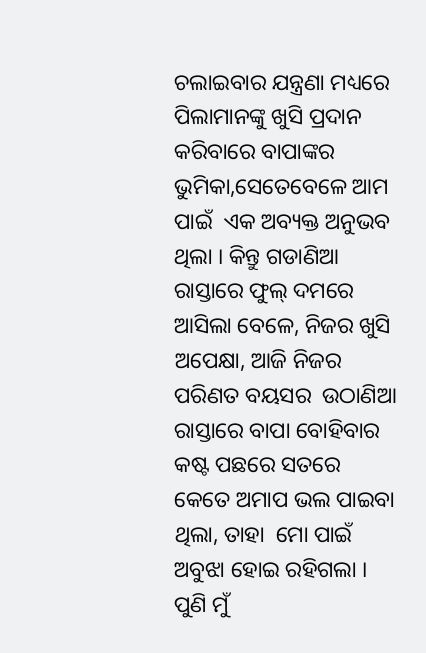ଚଲାଇବାର ଯନ୍ତ୍ରଣା ମଧ୍ୟରେ ପିଲାମାନଙ୍କୁ ଖୁସି ପ୍ରଦାନ କରିବାରେ ବାପାଙ୍କର ଭୁମିକା,ସେତେବେଳେ ଆମ ପାଇଁ  ଏକ ଅବ୍ୟକ୍ତ ଅନୁଭବ ଥିଲା । କିନ୍ତୁ ଗଡାଣିଆ ରାସ୍ତାରେ ଫୁଲ୍ ଦମରେ ଆସିଲା ବେଳେ, ନିଜର ଖୁସି ଅପେକ୍ଷା, ଆଜି ନିଜର ପରିଣତ ବୟସର  ଉଠାଣିଆ ରାସ୍ତାରେ ବାପା ବୋହିବାର  କଷ୍ଟ ପଛରେ ସତରେ କେତେ ଅମାପ ଭଲ ପାଇବା ଥିଲା, ତାହା  ମୋ ପାଇଁ ଅବୁଝା ହୋଇ ରହିଗଲା । ପୁଣି ମୁଁ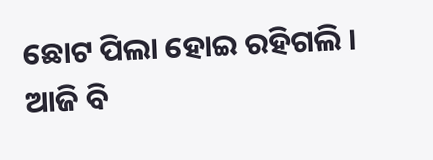ଛୋଟ ପିଲା ହୋଇ ରହିଗଲି । ଆଜି ବି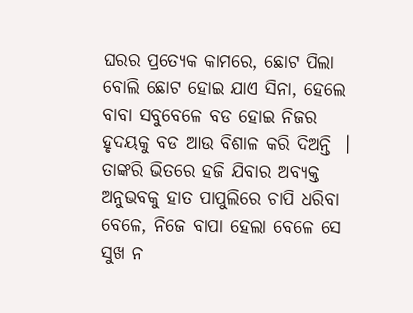ଘରର ପ୍ରତ୍ୟେକ କାମରେ, ଛୋଟ ପିଲା ବୋଲି ଛୋଟ ହୋଇ ଯାଏ ସିନା, ହେଲେ ବାବା ସବୁବେଳେ ବଡ ହୋଇ ନିଜର ହୃଦୟକୁ ବଡ ଆଉ ବିଶାଳ କରି ଦିଅନ୍ତି  । ତାଙ୍କରି ଭିତରେ ହଜି ଯିବାର ଅବ୍ୟକ୍ତ ଅନୁଭବକୁ ହାତ ପାପୁଲିରେ ଚାପି ଧରିବା ବେଳେ, ନିଜେ ବାପା ହେଲା ବେଳେ ସେ ସୁଖ ନ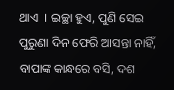ଥାଏ  । ଇଚ୍ଛା ହୁଏ, ପୁଣି ସେଇ ପୁରୁଣା ଦିନ ଫେରି ଆସନ୍ତା ନାହିଁ, ବାପାଙ୍କ କାନ୍ଧରେ ବସି, ଦଶ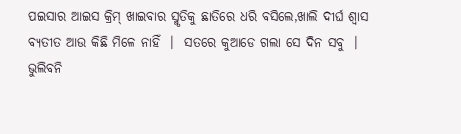ପଇସାର ଆଇସ କ୍ରିମ୍ ଖାଇବାର ସ୍ମୃତିକୁ ଛାତିରେ ଧରି ବସିଲେ,ଖାଲି ଦୀର୍ଘ ଶ୍ୱାସ ବ୍ୟତୀତ ଆଉ କିଛି ମିଳେ ନାହିଁ  ।  ସତରେ କୁଆଡେ ଗଲା ସେ ଦିନ ସବୁ  ।
ଭୁଲିବନି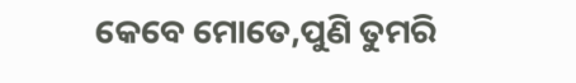କେବେ ମୋତେ,ପୁଣି ତୁମରି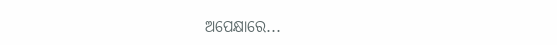ଅପେକ୍ଷାରେ...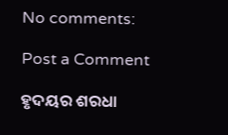No comments:

Post a Comment

ହୃଦୟର ଶରଧା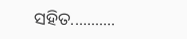ସହିତ...........